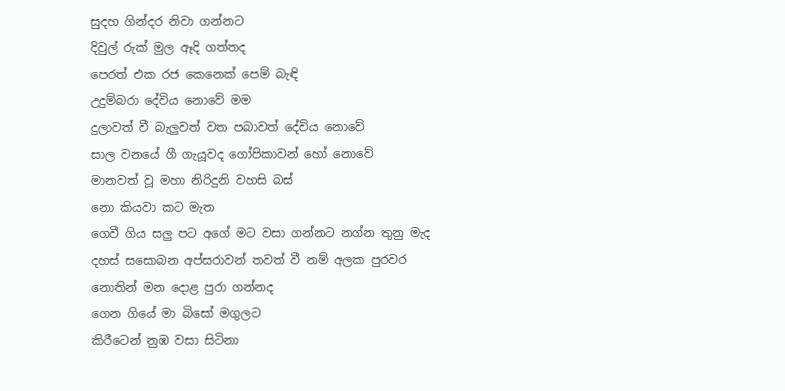සුදහ ගින්දර නිවා ගන්නට
දිවුල් රුක් මුල ඈදි ගත්තද
පෙරත් එක රජ කෙනෙක් පෙම් බැඳි
උදුම්බරා දේවිය නොවේ මම
දුලාවත් වී බැලුවත් වත පබාවත් දේවිය නොවේ
සාල වනයේ ගී ගැයූවද ගෝපිකාවන් හෝ නොවේ
මානවත් වූ මහා නිරිදුනි වහසි බස්
නො කියවා කට මැත
ගෙවී ගිය සලු පට අගේ මට වසා ගන්නට නග්න තුනු මැද
දහස් සසොබන අප්සරාවන් තවත් වී නම් අලක පුරවර
නොතින් මන දොළ පුරා ගන්නද
ගෙන ගියේ මා බිසෝ මගුලට
කිරීටෙන් නුඹ වසා සිටිනා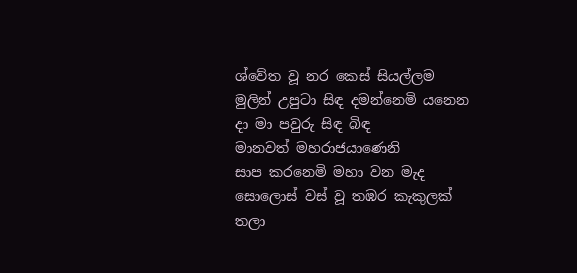ශ්වේත වූ නර කෙස් සියල්ලම
මුලින් උපුටා සිඳ දමන්නෙමි යනෙන දා මා පවුරු සිඳ බිඳ
මානවත් මහරාජයාණෙනි
සාප කරනෙමි මහා වන මැද
සොලොස් වස් වූ තඹර කැකුලක්
තලා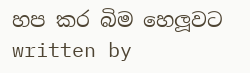හප කර බිම හෙලූවට
written by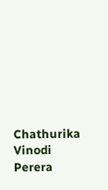Chathurika Vinodi Perera